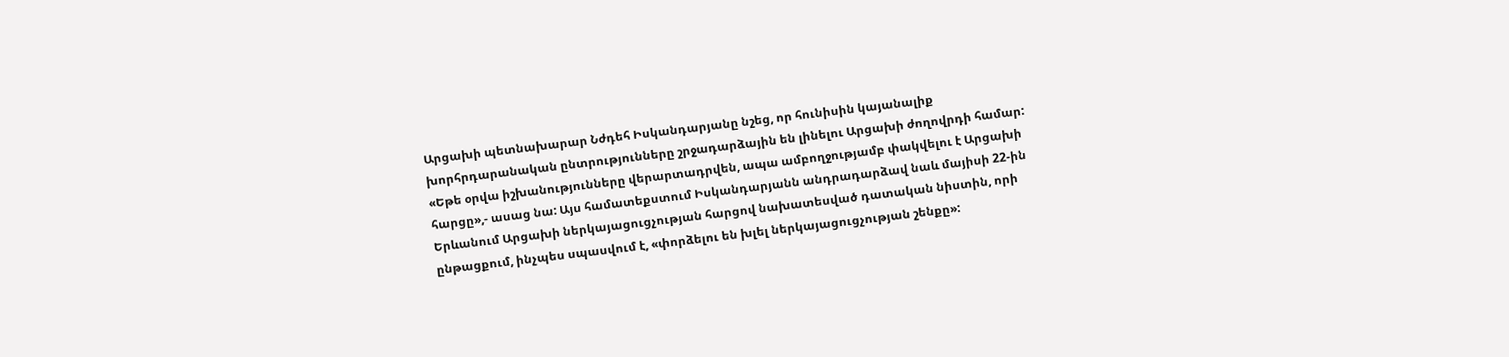Արցախի պետնախարար Նժդեհ Իսկանդարյանը նշեց, որ հունիսին կայանալիք խորհրդարանական ընտրությունները շրջադարձային են լինելու Արցախի ժողովրդի համար: «Եթե օրվա իշխանությունները վերարտադրվեն, ապա ամբողջությամբ փակվելու է Արցախի հարցը»,- ասաց նա: Այս համատեքստում Իսկանդարյանն անդրադարձավ նաև մայիսի 22-ին Երևանում Արցախի ներկայացուցչության հարցով նախատեսված դատական նիստին, որի ընթացքում, ինչպես սպասվում է, «փորձելու են խլել ներկայացուցչության շենքը»: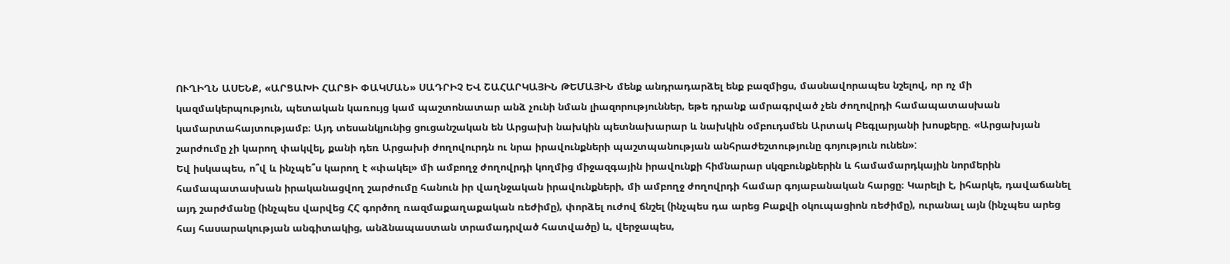ՈՒՂԻՂՆ ԱՍԵՆՔ, «ԱՐՑԱԽԻ ՀԱՐՑԻ ՓԱԿՄԱՆ» ՍԱԴՐԻՉ ԵՎ ՇԱՀԱՐԿԱՅԻՆ ԹԵՄԱՅԻՆ մենք անդրադարձել ենք բազմիցս, մասնավորապես նշելով, որ ոչ մի կազմակերպություն, պետական կառույց կամ պաշտոնատար անձ չունի նման լիազորություններ, եթե դրանք ամրագրված չեն ժողովրդի համապատասխան կամարտահայտությամբ։ Այդ տեսանկյունից ցուցանշական են Արցախի նախկին պետնախարար և նախկին օմբուդսմեն Արտակ Բեգլարյանի խոսքերը. «Արցախյան շարժումը չի կարող փակվել, քանի դեռ Արցախի ժողովուրդն ու նրա իրավունքների պաշտպանության անհրաժեշտությունը գոյություն ունեն»:
Եվ իսկապես, ո՞վ և ինչպե՞ս կարող է «փակել» մի ամբողջ ժողովրդի կողմից միջազգային իրավունքի հիմնարար սկզբունքներին և համամարդկային նորմերին համապատասխան իրականացվող շարժումը հանուն իր վաղնջական իրավունքների, մի ամբողջ ժողովրդի համար գոյաբանական հարցը։ Կարելի է, իհարկե, դավաճանել այդ շարժմանը (ինչպես վարվեց ՀՀ գործող ռազմաքաղաքական ռեժիմը), փորձել ուժով ճնշել (ինչպես դա արեց Բաքվի օկուպացիոն ռեժիմը), ուրանալ այն (ինչպես արեց հայ հասարակության անգիտակից, անձնապաստան տրամադրված հատվածը) և, վերջապես,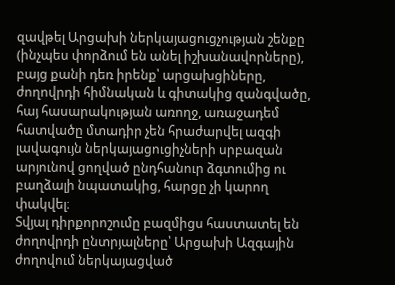զավթել Արցախի ներկայացուցչության շենքը (ինչպես փորձում են անել իշխանավորները), բայց քանի դեռ իրենք՝ արցախցիները, ժողովրդի հիմնական և գիտակից զանգվածը, հայ հասարակության առողջ, առաջադեմ հատվածը մտադիր չեն հրաժարվել ազգի լավագույն ներկայացուցիչների սրբազան արյունով ցողված ընդհանուր ձգտումից ու բաղձալի նպատակից, հարցը չի կարող փակվել։
Տվյալ դիրքորոշումը բազմիցս հաստատել են ժողովրդի ընտրյալները՝ Արցախի Ազգային ժողովում ներկայացված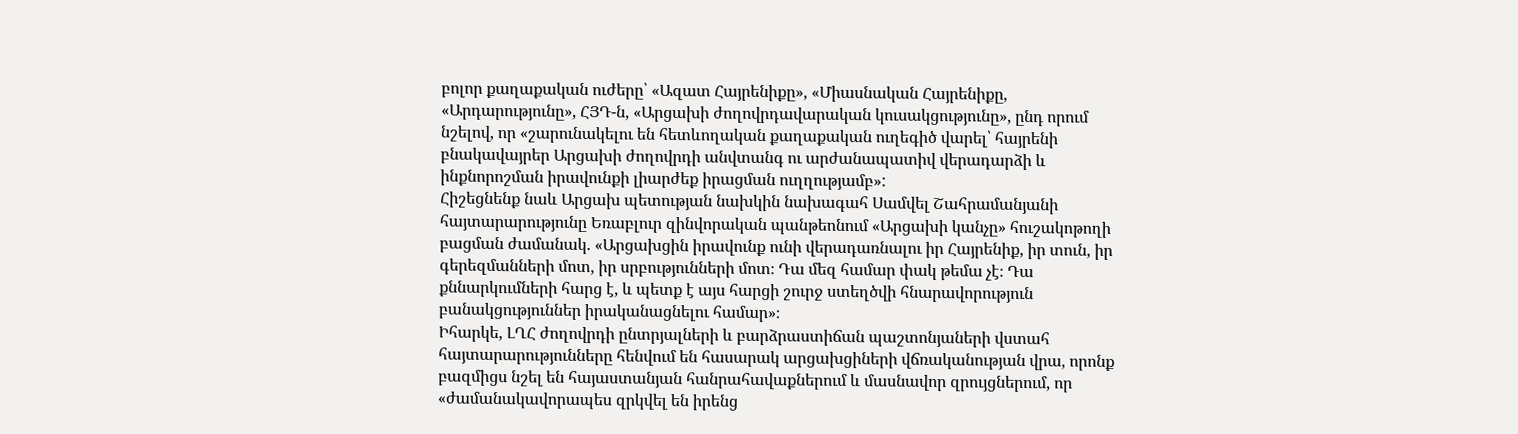բոլոր քաղաքական ուժերը՝ «Ազատ Հայրենիքը», «Միասնական Հայրենիքը, «Արդարությունը», ՀՅԴ-ն, «Արցախի ժողովրդավարական կուսակցությունը», ընդ որում նշելով, որ «շարունակելու են հետևողական քաղաքական ուղեգիծ վարել՝ հայրենի բնակավայրեր Արցախի ժողովրդի անվտանգ ու արժանապատիվ վերադարձի և ինքնորոշման իրավունքի լիարժեք իրացման ուղղությամբ»:
Հիշեցնենք նաև Արցախ պետության նախկին նախագահ Սամվել Շահրամանյանի հայտարարությունը Եռաբլուր զինվորական պանթեոնում «Արցախի կանչը» հուշակոթողի բացման ժամանակ. «Արցախցին իրավունք ունի վերադառնալու իր Հայրենիք, իր տուն, իր գերեզմանների մոտ, իր սրբությունների մոտ։ Դա մեզ համար փակ թեմա չէ։ Դա քննարկումների հարց է, և պետք է այս հարցի շուրջ ստեղծվի հնարավորություն բանակցություններ իրականացնելու համար»։
Իհարկե, ԼՂՀ ժողովրդի ընտրյալների և բարձրաստիճան պաշտոնյաների վստահ հայտարարությունները հենվում են հասարակ արցախցիների վճռականության վրա, որոնք բազմիցս նշել են հայաստանյան հանրահավաքներում և մասնավոր զրույցներում, որ «ժամանակավորապես զրկվել են իրենց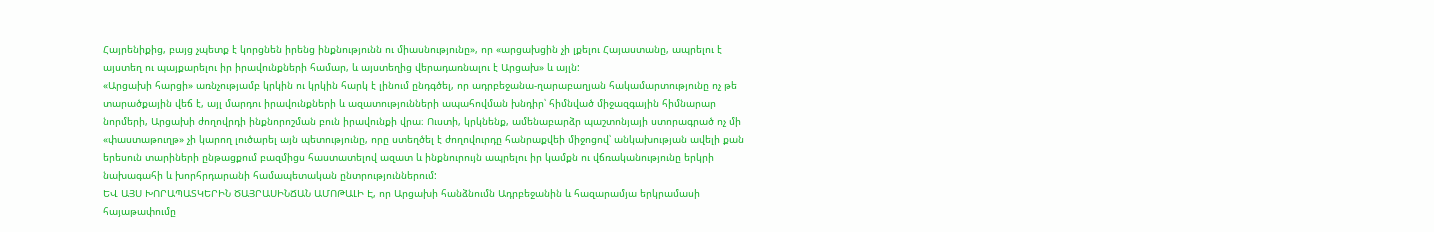Հայրենիքից, բայց չպետք է կորցնեն իրենց ինքնությունն ու միասնությունը», որ «արցախցին չի լքելու Հայաստանը, ապրելու է այստեղ ու պայքարելու իր իրավունքների համար, և այստեղից վերադառնալու է Արցախ» և այլն:
«Արցախի հարցի» առնչությամբ կրկին ու կրկին հարկ է լինում ընդգծել, որ ադրբեջանա-ղարաբաղյան հակամարտությունը ոչ թե տարածքային վեճ է, այլ մարդու իրավունքների և ազատությունների ապահովման խնդիր՝ հիմնված միջազգային հիմնարար նորմերի, Արցախի ժողովրդի ինքնորոշման բուն իրավունքի վրա։ Ուստի, կրկնենք, ամենաբարձր պաշտոնյայի ստորագրած ոչ մի «փաստաթուղթ» չի կարող լուծարել այն պետությունը, որը ստեղծել է ժողովուրդը հանրաքվեի միջոցով՝ անկախության ավելի քան երեսուն տարիների ընթացքում բազմիցս հաստատելով ազատ և ինքնուրույն ապրելու իր կամքն ու վճռականությունը երկրի նախագահի և խորհրդարանի համապետական ընտրություններում:
ԵՎ ԱՅՍ ԽՈՐԱՊԱՏԿԵՐԻՆ ԾԱՅՐԱՍԻՆՃԱՆ ԱՄՈԹԱԼԻ Է, որ Արցախի հանձնումն Ադրբեջանին և հազարամյա երկրամասի հայաթափումը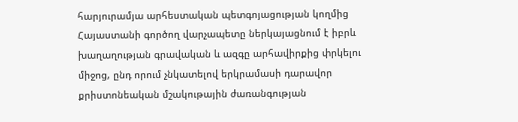հարյուրամյա արհեստական պետգոյացության կողմից Հայաստանի գործող վարչապետը ներկայացնում է իբրև խաղաղության գրավական և ազգը արհավիրքից փրկելու միջոց, ընդ որում չնկատելով երկրամասի դարավոր քրիստոնեական մշակութային ժառանգության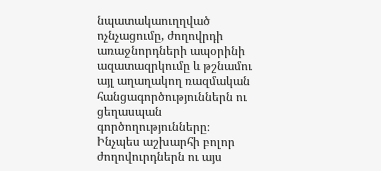նպատակաուղղված ոչնչացումը, ժողովրդի առաջնորդների ապօրինի ազատազրկումը և թշնամու այլ աղաղակող ռազմական հանցագործություններն ու ցեղասպան գործողությունները։
Ինչպես աշխարհի բոլոր ժողովուրդներն ու այս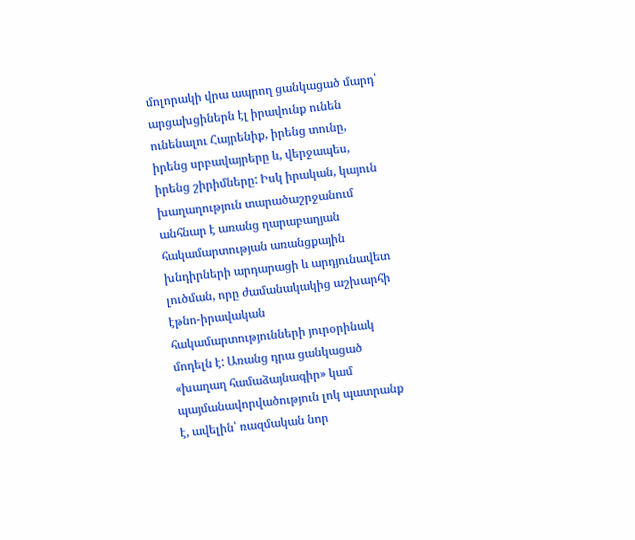մոլորակի վրա ապրող ցանկացած մարդ՝ արցախցիներն էլ իրավունք ունեն ունենալու Հայրենիք, իրենց տունը, իրենց սրբավայրերը և, վերջապես, իրենց շիրիմները: Իսկ իրական, կայուն խաղաղություն տարածաշրջանում անհնար է առանց ղարաբաղյան հակամարտության առանցքային խնդիրների արդարացի և արդյունավետ լուծման, որը ժամանակակից աշխարհի էթնո-իրավական հակամարտությունների յուրօրինակ մոդելն է: Առանց դրա ցանկացած «խաղաղ համաձայնագիր» կամ պայմանավորվածություն լոկ պատրանք է, ավելին՝ ռազմական նոր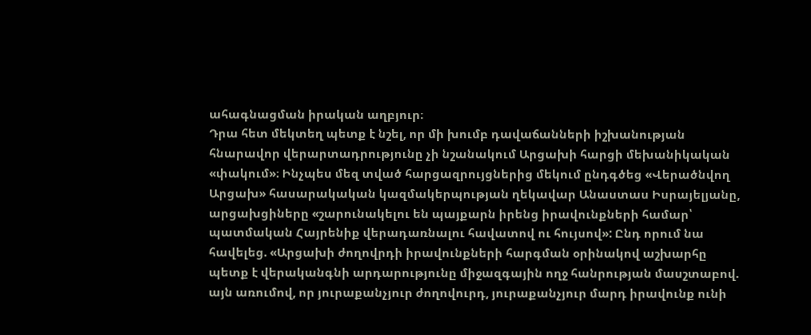ահագնացման իրական աղբյուր։
Դրա հետ մեկտեղ պետք է նշել, որ մի խումբ դավաճանների իշխանության հնարավոր վերարտադրությունը չի նշանակում Արցախի հարցի մեխանիկական «փակում»։ Ինչպես մեզ տված հարցազրույցներից մեկում ընդգծեց «Վերածնվող Արցախ» հասարակական կազմակերպության ղեկավար Անաստաս Իսրայելյանը, արցախցիները «շարունակելու են պայքարն իրենց իրավունքների համար՝ պատմական Հայրենիք վերադառնալու հավատով ու հույսով»: Ընդ որում նա հավելեց. «Արցախի ժողովրդի իրավունքների հարգման օրինակով աշխարհը պետք է վերականգնի արդարությունը միջազգային ողջ հանրության մասշտաբով. այն առումով, որ յուրաքանչյուր ժողովուրդ, յուրաքանչյուր մարդ իրավունք ունի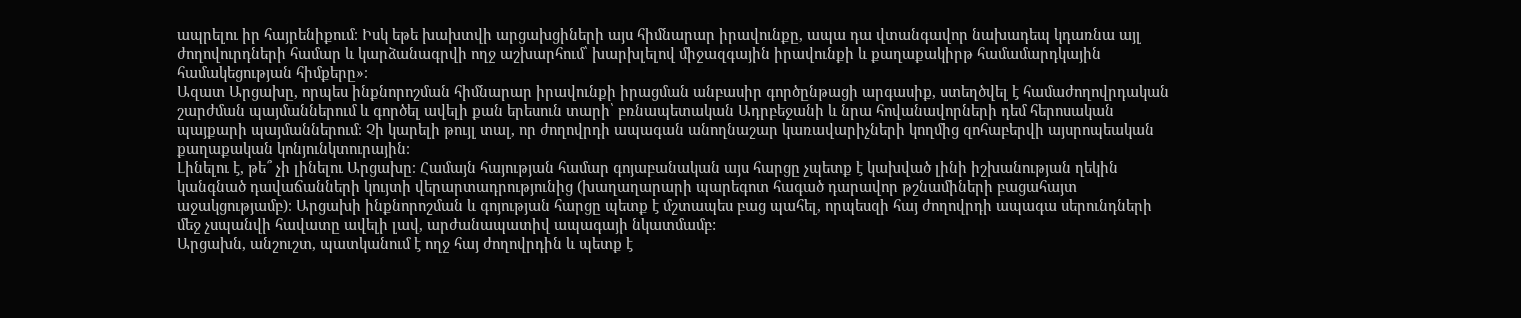ապրելու իր հայրենիքում։ Իսկ եթե խախտվի արցախցիների այս հիմնարար իրավունքը, ապա դա վտանգավոր նախադեպ կդառնա այլ ժողովուրդների համար և կարձանագրվի ողջ աշխարհում՝ խարխլելով միջազգային իրավունքի և քաղաքակիրթ համամարդկային համակեցության հիմքերը»։
Ազատ Արցախը, որպես ինքնորոշման հիմնարար իրավունքի իրացման անբասիր գործընթացի արգասիք, ստեղծվել է համաժողովրդական շարժման պայմաններում և գործել ավելի քան երեսուն տարի՝ բռնապետական Ադրբեջանի և նրա հովանավորների դեմ հերոսական պայքարի պայմաններում։ Չի կարելի թույլ տալ, որ ժողովրդի ապագան անողնաշար կառավարիչների կողմից զոհաբերվի այսրոպեական քաղաքական կոնյունկտուրային։
Լինելու է, թե՞ չի լինելու Արցախը։ Համայն հայության համար գոյաբանական այս հարցը չպետք է կախված լինի իշխանության ղեկին կանգնած դավաճանների կույտի վերարտադրությունից (խաղաղարարի պարեգոտ հագած դարավոր թշնամիների բացահայտ աջակցությամբ)։ Արցախի ինքնորոշման և գոյության հարցը պետք է մշտապես բաց պահել, որպեսզի հայ ժողովրդի ապագա սերունդների մեջ չսպանվի հավատը ավելի լավ, արժանապատիվ ապագայի նկատմամբ:
Արցախն, անշուշտ, պատկանում է ողջ հայ ժողովրդին և պետք է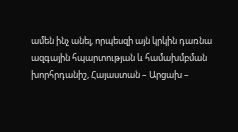ամեն ինչ անել, որպեսզի այն կրկին դառնա ազգային հպարտության և համախմբման խորհրդանիշ, Հայաստան – Արցախ –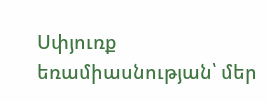Սփյուռք եռամիասնության՝ մեր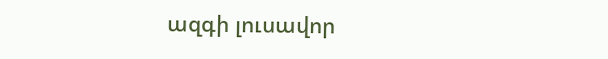ազգի լուսավոր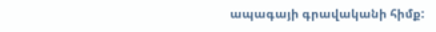ապագայի գրավականի հիմք: